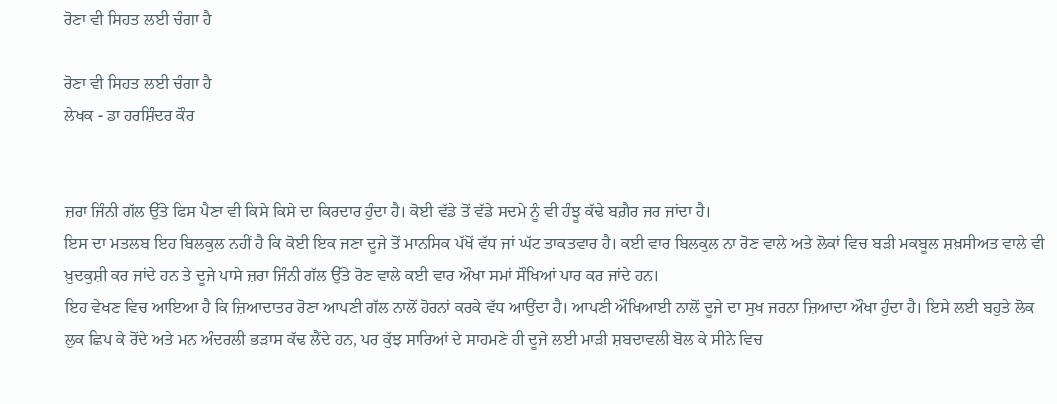ਰੋਣਾ ਵੀ ਸਿਹਤ ਲਈ ਚੰਗਾ ਹੈ

ਰੋਣਾ ਵੀ ਸਿਹਤ ਲਈ ਚੰਗਾ ਹੈ
ਲੇਖਕ - ਡਾ ਹਰਸ਼ਿੰਦਰ ਕੌਰ


ਜ਼ਰਾ ਜਿੰਨੀ ਗੱਲ ਉੱਤੇ ਫਿਸ ਪੈਣਾ ਵੀ ਕਿਸੇ ਕਿਸੇ ਦਾ ਕਿਰਦਾਰ ਹੁੰਦਾ ਹੈ। ਕੋਈ ਵੱਡੇ ਤੋਂ ਵੱਡੇ ਸਦਮੇ ਨੂੰ ਵੀ ਹੰਝੂ ਕੱਢੇ ਬਗ਼ੈਰ ਜਰ ਜਾਂਦਾ ਹੈ।
ਇਸ ਦਾ ਮਤਲਬ ਇਹ ਬਿਲਕੁਲ ਨਹੀਂ ਹੈ ਕਿ ਕੋਈ ਇਕ ਜਣਾ ਦੂਜੇ ਤੋਂ ਮਾਨਸਿਕ ਪੱਖੋਂ ਵੱਧ ਜਾਂ ਘੱਟ ਤਾਕਤਵਾਰ ਹੈ। ਕਈ ਵਾਰ ਬਿਲਕੁਲ ਨਾ ਰੋਣ ਵਾਲੇ ਅਤੇ ਲੋਕਾਂ ਵਿਚ ਬੜੀ ਮਕਬੂਲ ਸ਼ਖ਼ਸੀਅਤ ਵਾਲੇ ਵੀ ਖ਼ੁਦਕੁਸ਼ੀ ਕਰ ਜਾਂਦੇ ਹਨ ਤੇ ਦੂਜੇ ਪਾਸੇ ਜ਼ਰਾ ਜਿੰਨੀ ਗੱਲ ਉੱਤੇ ਰੋਣ ਵਾਲੇ ਕਈ ਵਾਰ ਔਖਾ ਸਮਾਂ ਸੌਖਿਆਂ ਪਾਰ ਕਰ ਜਾਂਦੇ ਹਨ।
ਇਹ ਵੇਖਣ ਵਿਚ ਆਇਆ ਹੈ ਕਿ ਜ਼ਿਆਦਾਤਰ ਰੋਣਾ ਆਪਣੀ ਗੱਲ ਨਾਲੋਂ ਹੋਰਨਾਂ ਕਰਕੇ ਵੱਧ ਆਉਂਦਾ ਹੈ। ਆਪਣੀ ਔਖਿਆਈ ਨਾਲੋਂ ਦੂਜੇ ਦਾ ਸੁਖ ਜਰਨਾ ਜ਼ਿਆਦਾ ਔਖਾ ਹੁੰਦਾ ਹੈ। ਇਸੇ ਲਈ ਬਹੁਤੇ ਲੋਕ ਲੁਕ ਛਿਪ ਕੇ ਰੋਂਦੇ ਅਤੇ ਮਨ ਅੰਦਰਲੀ ਭੜਾਸ ਕੱਢ ਲੈਂਦੇ ਹਨ, ਪਰ ਕੁੱਝ ਸਾਰਿਆਂ ਦੇ ਸਾਹਮਣੇ ਹੀ ਦੂਜੇ ਲਈ ਮਾੜੀ ਸ਼ਬਦਾਵਲੀ ਬੋਲ ਕੇ ਸੀਨੇ ਵਿਚ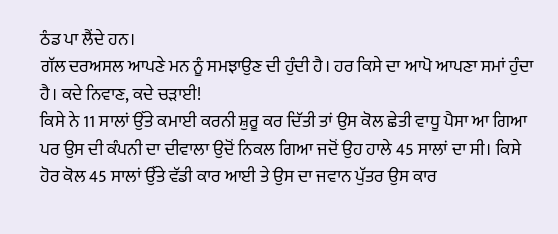ਠੰਡ ਪਾ ਲੈਂਦੇ ਹਨ।
ਗੱਲ ਦਰਅਸਲ ਆਪਣੇ ਮਨ ਨੂੰ ਸਮਝਾਉਣ ਦੀ ਹੁੰਦੀ ਹੈ। ਹਰ ਕਿਸੇ ਦਾ ਆਪੋ ਆਪਣਾ ਸਮਾਂ ਹੁੰਦਾ ਹੈ। ਕਦੇ ਨਿਵਾਣ, ਕਦੇ ਚੜਾਈ!
ਕਿਸੇ ਨੇ 11 ਸਾਲਾਂ ਉੱਤੇ ਕਮਾਈ ਕਰਨੀ ਸ਼ੁਰੂ ਕਰ ਦਿੱਤੀ ਤਾਂ ਉਸ ਕੋਲ ਛੇਤੀ ਵਾਧੂ ਪੈਸਾ ਆ ਗਿਆ ਪਰ ਉਸ ਦੀ ਕੰਪਨੀ ਦਾ ਦੀਵਾਲਾ ਉਦੋਂ ਨਿਕਲ ਗਿਆ ਜਦੋਂ ਉਹ ਹਾਲੇ 45 ਸਾਲਾਂ ਦਾ ਸੀ। ਕਿਸੇ ਹੋਰ ਕੋਲ 45 ਸਾਲਾਂ ਉੱਤੇ ਵੱਡੀ ਕਾਰ ਆਈ ਤੇ ਉਸ ਦਾ ਜਵਾਨ ਪੁੱਤਰ ਉਸ ਕਾਰ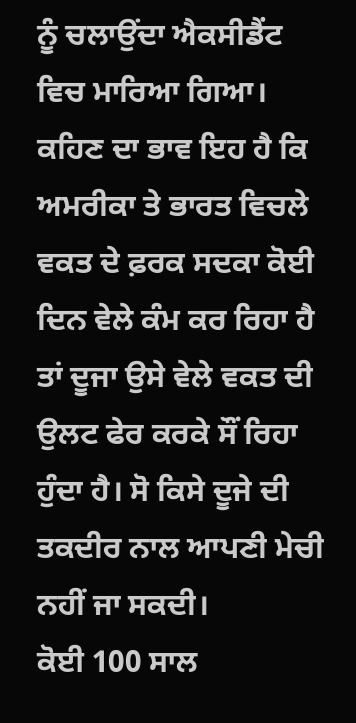ਨੂੰ ਚਲਾਉਂਦਾ ਐਕਸੀਡੈਂਟ ਵਿਚ ਮਾਰਿਆ ਗਿਆ।
ਕਹਿਣ ਦਾ ਭਾਵ ਇਹ ਹੈ ਕਿ ਅਮਰੀਕਾ ਤੇ ਭਾਰਤ ਵਿਚਲੇ ਵਕਤ ਦੇ ਫ਼ਰਕ ਸਦਕਾ ਕੋਈ ਦਿਨ ਵੇਲੇ ਕੰਮ ਕਰ ਰਿਹਾ ਹੈ ਤਾਂ ਦੂਜਾ ਉਸੇ ਵੇਲੇ ਵਕਤ ਦੀ ਉਲਟ ਫੇਰ ਕਰਕੇ ਸੌਂ ਰਿਹਾ ਹੁੰਦਾ ਹੈ। ਸੋ ਕਿਸੇ ਦੂਜੇ ਦੀ ਤਕਦੀਰ ਨਾਲ ਆਪਣੀ ਮੇਚੀ ਨਹੀਂ ਜਾ ਸਕਦੀ।
ਕੋਈ 100 ਸਾਲ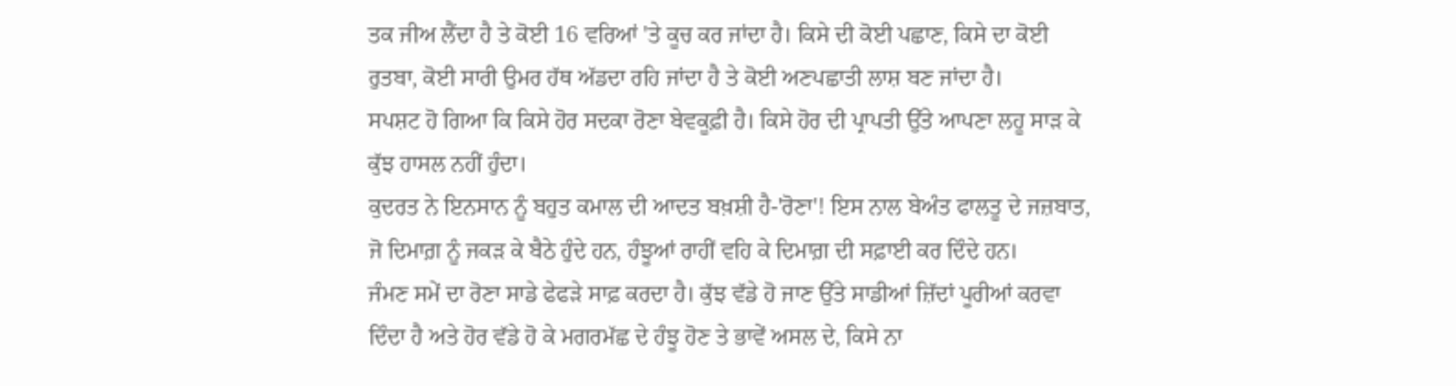ਤਕ ਜੀਅ ਲੈਂਦਾ ਹੈ ਤੇ ਕੋਈ 16 ਵਰਿਆਂ 'ਤੇ ਕੂਚ ਕਰ ਜਾਂਦਾ ਹੈ। ਕਿਸੇ ਦੀ ਕੋਈ ਪਛਾਣ, ਕਿਸੇ ਦਾ ਕੋਈ ਰੁਤਬਾ, ਕੋਈ ਸਾਰੀ ਉਮਰ ਹੱਥ ਅੱਡਦਾ ਰਹਿ ਜਾਂਦਾ ਹੈ ਤੇ ਕੋਈ ਅਣਪਛਾਤੀ ਲਾਸ਼ ਬਣ ਜਾਂਦਾ ਹੈ।
ਸਪਸ਼ਟ ਹੋ ਗਿਆ ਕਿ ਕਿਸੇ ਹੋਰ ਸਦਕਾ ਰੋਣਾ ਬੇਵਕੂਫ਼ੀ ਹੈ। ਕਿਸੇ ਹੋਰ ਦੀ ਪ੍ਰਾਪਤੀ ਉੱਤੇ ਆਪਣਾ ਲਹੂ ਸਾੜ ਕੇ ਕੁੱਝ ਹਾਸਲ ਨਹੀਂ ਹੁੰਦਾ।
ਕੁਦਰਤ ਨੇ ਇਨਸਾਨ ਨੂੰ ਬਹੁਤ ਕਮਾਲ ਦੀ ਆਦਤ ਬਖ਼ਸ਼ੀ ਹੈ-'ਰੋਣਾ'! ਇਸ ਨਾਲ ਬੇਅੰਤ ਫਾਲਤੂ ਦੇ ਜਜ਼ਬਾਤ, ਜੋ ਦਿਮਾਗ਼ ਨੂੰ ਜਕੜ ਕੇ ਬੈਠੇ ਹੁੰਦੇ ਹਨ, ਹੰਝੂਆਂ ਰਾਹੀਂ ਵਹਿ ਕੇ ਦਿਮਾਗ਼ ਦੀ ਸਫ਼ਾਈ ਕਰ ਦਿੰਦੇ ਹਨ।
ਜੰਮਣ ਸਮੇਂ ਦਾ ਰੋਣਾ ਸਾਡੇ ਫੇਫੜੇ ਸਾਫ਼ ਕਰਦਾ ਹੈ। ਕੁੱਝ ਵੱਡੇ ਹੋ ਜਾਣ ਉੱਤੇ ਸਾਡੀਆਂ ਜ਼ਿੱਦਾਂ ਪੂਰੀਆਂ ਕਰਵਾ ਦਿੰਦਾ ਹੈ ਅਤੇ ਹੋਰ ਵੱਡੇ ਹੋ ਕੇ ਮਗਰਮੱਛ ਦੇ ਹੰਝੂ ਹੋਣ ਤੇ ਭਾਵੇਂ ਅਸਲ ਦੇ, ਕਿਸੇ ਨਾ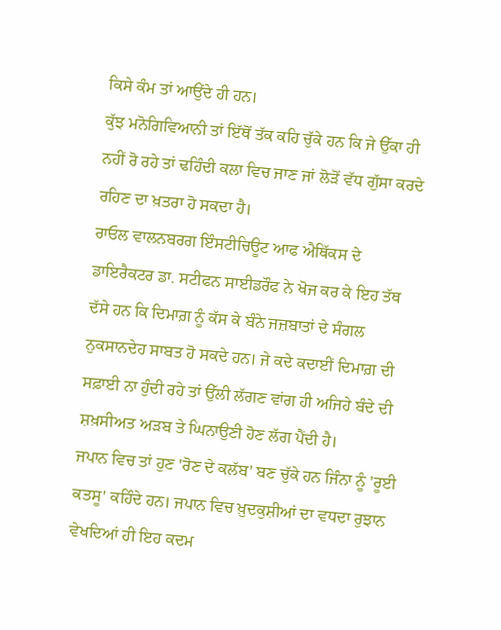ਕਿਸੇ ਕੰਮ ਤਾਂ ਆਉਂਦੇ ਹੀ ਹਨ।
ਕੁੱਝ ਮਨੋਗਿਵਿਆਨੀ ਤਾਂ ਇੱਥੋਂ ਤੱਕ ਕਹਿ ਚੁੱਕੇ ਹਨ ਕਿ ਜੇ ਉੱਕਾ ਹੀ ਨਹੀਂ ਰੋ ਰਹੇ ਤਾਂ ਢਹਿੰਦੀ ਕਲਾ ਵਿਚ ਜਾਣ ਜਾਂ ਲੋੜੋਂ ਵੱਧ ਗੁੱਸਾ ਕਰਦੇ ਰਹਿਣ ਦਾ ਖ਼ਤਰਾ ਹੋ ਸਕਦਾ ਹੈ।
ਰਾਓਲ ਵਾਲਨਬਰਗ ਇੰਸਟੀਚਿਊਟ ਆਫ ਐਥਿੱਕਸ ਦੇ ਡਾਇਰੈਕਟਰ ਡਾ. ਸਟੀਫਨ ਸਾਈਡਰੌਫ ਨੇ ਖੋਜ ਕਰ ਕੇ ਇਹ ਤੱਥ ਦੱਸੇ ਹਨ ਕਿ ਦਿਮਾਗ਼ ਨੂੰ ਕੱਸ ਕੇ ਬੰਨੇ ਜਜ਼ਬਾਤਾਂ ਦੇ ਸੰਗਲ ਨੁਕਸਾਨਦੇਹ ਸਾਬਤ ਹੋ ਸਕਦੇ ਹਨ। ਜੇ ਕਦੇ ਕਦਾਈਂ ਦਿਮਾਗ਼ ਦੀ ਸਫ਼ਾਈ ਨਾ ਹੁੰਦੀ ਰਹੇ ਤਾਂ ਉੱਲੀ ਲੱਗਣ ਵਾਂਗ ਹੀ ਅਜਿਹੇ ਬੰਦੇ ਦੀ ਸ਼ਖ਼ਸੀਅਤ ਅੜਬ ਤੇ ਘਿਨਾਉਣੀ ਹੋਣ ਲੱਗ ਪੈਂਦੀ ਹੈ।
ਜਪਾਨ ਵਿਚ ਤਾਂ ਹੁਣ 'ਰੋਣ ਦੇ ਕਲੱਬ' ਬਣ ਚੁੱਕੇ ਹਨ ਜਿੰਨਾ ਨੂੰ 'ਰੂਈ ਕਤਸੂ' ਕਹਿੰਦੇ ਹਨ। ਜਪਾਨ ਵਿਚ ਖ਼ੁਦਕੁਸ਼ੀਆਂ ਦਾ ਵਧਦਾ ਰੁਝਾਨ ਵੇਖਦਿਆਂ ਹੀ ਇਹ ਕਦਮ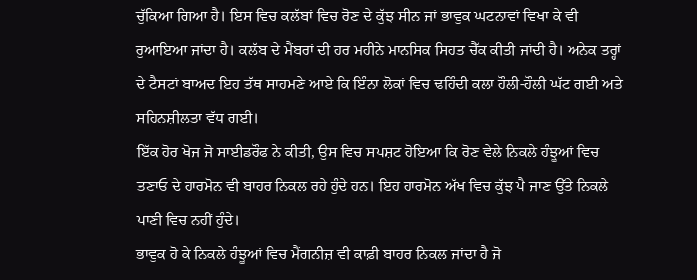ਚੁੱਕਿਆ ਗਿਆ ਹੈ। ਇਸ ਵਿਚ ਕਲੱਬਾਂ ਵਿਚ ਰੋਣ ਦੇ ਕੁੱਝ ਸੀਨ ਜਾਂ ਭਾਵੁਕ ਘਟਨਾਵਾਂ ਵਿਖਾ ਕੇ ਵੀ ਰੁਆਇਆ ਜਾਂਦਾ ਹੈ। ਕਲੱਬ ਦੇ ਮੈਂਬਰਾਂ ਦੀ ਹਰ ਮਹੀਨੇ ਮਾਨਸਿਕ ਸਿਹਤ ਚੈੱਕ ਕੀਤੀ ਜਾਂਦੀ ਹੈ। ਅਨੇਕ ਤਰ੍ਹਾਂ ਦੇ ਟੈਸਟਾਂ ਬਾਅਦ ਇਹ ਤੱਥ ਸਾਹਮਣੇ ਆਏ ਕਿ ਇੰਨਾ ਲੋਕਾਂ ਵਿਚ ਢਹਿੰਦੀ ਕਲਾ ਹੌਲੀ-ਹੌਲੀ ਘੱਟ ਗਈ ਅਤੇ ਸਹਿਨਸ਼ੀਲਤਾ ਵੱਧ ਗਈ।
ਇੱਕ ਹੋਰ ਖੋਜ ਜੋ ਸਾਈਡਰੌਫ ਨੇ ਕੀਤੀ, ਉਸ ਵਿਚ ਸਪਸ਼ਟ ਹੋਇਆ ਕਿ ਰੋਣ ਵੇਲੇ ਨਿਕਲੇ ਹੰਝੂਆਂ ਵਿਚ ਤਣਾਓ ਦੇ ਹਾਰਮੋਨ ਵੀ ਬਾਹਰ ਨਿਕਲ ਰਹੇ ਹੁੰਦੇ ਹਨ। ਇਹ ਹਾਰਮੋਨ ਅੱਖ ਵਿਚ ਕੁੱਝ ਪੈ ਜਾਣ ਉੱਤੇ ਨਿਕਲੇ ਪਾਣੀ ਵਿਚ ਨਹੀਂ ਹੁੰਦੇ।
ਭਾਵੁਕ ਹੋ ਕੇ ਨਿਕਲੇ ਹੰਝੂਆਂ ਵਿਚ ਮੈਂਗਨੀਜ਼ ਵੀ ਕਾਫ਼ੀ ਬਾਹਰ ਨਿਕਲ ਜਾਂਦਾ ਹੈ ਜੋ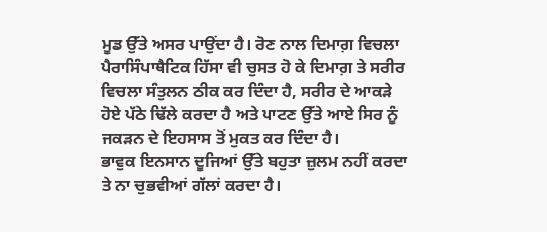ਮੂਡ ਉੱਤੇ ਅਸਰ ਪਾਉਂਦਾ ਹੈ। ਰੋਣ ਨਾਲ ਦਿਮਾਗ਼ ਵਿਚਲਾ ਪੈਰਾਸਿੰਪਾਥੈਟਿਕ ਹਿੱਸਾ ਵੀ ਚੁਸਤ ਹੋ ਕੇ ਦਿਮਾਗ਼ ਤੇ ਸਰੀਰ ਵਿਚਲਾ ਸੰਤੁਲਨ ਠੀਕ ਕਰ ਦਿੰਦਾ ਹੈ, ਸਰੀਰ ਦੇ ਆਕੜੇ ਹੋਏ ਪੱਠੇ ਢਿੱਲੇ ਕਰਦਾ ਹੈ ਅਤੇ ਪਾਟਣ ਉੱਤੇ ਆਏ ਸਿਰ ਨੂੰ ਜਕੜਨ ਦੇ ਇਹਸਾਸ ਤੋਂ ਮੁਕਤ ਕਰ ਦਿੰਦਾ ਹੈ।
ਭਾਵੁਕ ਇਨਸਾਨ ਦੂਜਿਆਂ ਉੱਤੇ ਬਹੁਤਾ ਜ਼ੁਲਮ ਨਹੀਂ ਕਰਦਾ ਤੇ ਨਾ ਚੁਭਵੀਆਂ ਗੱਲਾਂ ਕਰਦਾ ਹੈ।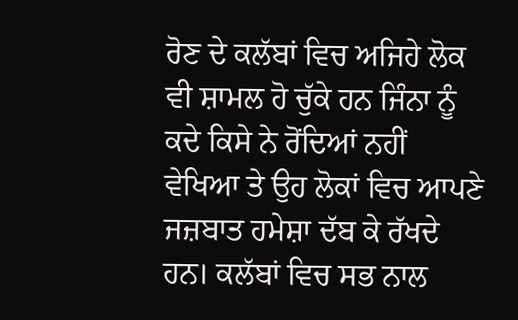ਰੋਣ ਦੇ ਕਲੱਬਾਂ ਵਿਚ ਅਜਿਹੇ ਲੋਕ ਵੀ ਸ਼ਾਮਲ ਹੋ ਚੁੱਕੇ ਹਨ ਜਿੰਨਾ ਨੂੰ ਕਦੇ ਕਿਸੇ ਨੇ ਰੋਂਦਿਆਂ ਨਹੀਂ ਵੇਖਿਆ ਤੇ ਉਹ ਲੋਕਾਂ ਵਿਚ ਆਪਣੇ ਜਜ਼ਬਾਤ ਹਮੇਸ਼ਾ ਦੱਬ ਕੇ ਰੱਖਦੇ ਹਨ। ਕਲੱਬਾਂ ਵਿਚ ਸਭ ਨਾਲ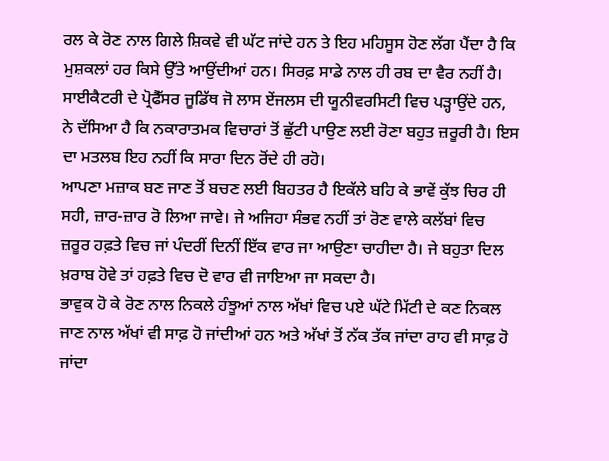ਰਲ ਕੇ ਰੋਣ ਨਾਲ ਗਿਲੇ ਸ਼ਿਕਵੇ ਵੀ ਘੱਟ ਜਾਂਦੇ ਹਨ ਤੇ ਇਹ ਮਹਿਸੂਸ ਹੋਣ ਲੱਗ ਪੈਂਦਾ ਹੈ ਕਿ ਮੁਸ਼ਕਲਾਂ ਹਰ ਕਿਸੇ ਉੱਤੇ ਆਉਂਦੀਆਂ ਹਨ। ਸਿਰਫ਼ ਸਾਡੇ ਨਾਲ ਹੀ ਰਬ ਦਾ ਵੈਰ ਨਹੀਂ ਹੈ।
ਸਾਈਕੈਟਰੀ ਦੇ ਪ੍ਰੋਫੈੱਸਰ ਜੂਡਿੱਥ ਜੋ ਲਾਸ ਏਂਜਲਸ ਦੀ ਯੂਨੀਵਰਸਿਟੀ ਵਿਚ ਪੜ੍ਹਾਉਂਦੇ ਹਨ, ਨੇ ਦੱਸਿਆ ਹੈ ਕਿ ਨਕਾਰਾਤਮਕ ਵਿਚਾਰਾਂ ਤੋਂ ਛੁੱਟੀ ਪਾਉਣ ਲਈ ਰੋਣਾ ਬਹੁਤ ਜ਼ਰੂਰੀ ਹੈ। ਇਸ ਦਾ ਮਤਲਬ ਇਹ ਨਹੀਂ ਕਿ ਸਾਰਾ ਦਿਨ ਰੋਂਦੇ ਹੀ ਰਹੋ।
ਆਪਣਾ ਮਜ਼ਾਕ ਬਣ ਜਾਣ ਤੋਂ ਬਚਣ ਲਈ ਬਿਹਤਰ ਹੈ ਇਕੱਲੇ ਬਹਿ ਕੇ ਭਾਵੇਂ ਕੁੱਝ ਚਿਰ ਹੀ ਸਹੀ, ਜ਼ਾਰ-ਜ਼ਾਰ ਰੋ ਲਿਆ ਜਾਵੇ। ਜੇ ਅਜਿਹਾ ਸੰਭਵ ਨਹੀਂ ਤਾਂ ਰੋਣ ਵਾਲੇ ਕਲੱਬਾਂ ਵਿਚ ਜ਼ਰੂਰ ਹਫ਼ਤੇ ਵਿਚ ਜਾਂ ਪੰਦਰੀਂ ਦਿਨੀਂ ਇੱਕ ਵਾਰ ਜਾ ਆਉਣਾ ਚਾਹੀਦਾ ਹੈ। ਜੇ ਬਹੁਤਾ ਦਿਲ ਖ਼ਰਾਬ ਹੋਵੇ ਤਾਂ ਹਫ਼ਤੇ ਵਿਚ ਦੋ ਵਾਰ ਵੀ ਜਾਇਆ ਜਾ ਸਕਦਾ ਹੈ।
ਭਾਵੁਕ ਹੋ ਕੇ ਰੋਣ ਨਾਲ ਨਿਕਲੇ ਹੰਝੂਆਂ ਨਾਲ ਅੱਖਾਂ ਵਿਚ ਪਏ ਘੱਟੇ ਮਿੱਟੀ ਦੇ ਕਣ ਨਿਕਲ ਜਾਣ ਨਾਲ ਅੱਖਾਂ ਵੀ ਸਾਫ਼ ਹੋ ਜਾਂਦੀਆਂ ਹਨ ਅਤੇ ਅੱਖਾਂ ਤੋਂ ਨੱਕ ਤੱਕ ਜਾਂਦਾ ਰਾਹ ਵੀ ਸਾਫ਼ ਹੋ ਜਾਂਦਾ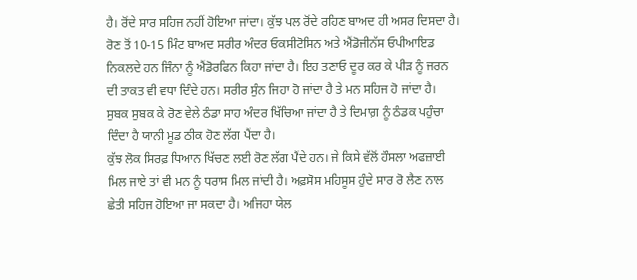ਹੈ। ਰੋਂਦੇ ਸਾਰ ਸਹਿਜ ਨਹੀਂ ਹੋਇਆ ਜਾਂਦਾ। ਕੁੱਝ ਪਲ ਰੋਂਦੇ ਰਹਿਣ ਬਾਅਦ ਹੀ ਅਸਰ ਦਿਸਦਾ ਹੈ।
ਰੋਣ ਤੋਂ 10-15 ਮਿੰਟ ਬਾਅਦ ਸਰੀਰ ਅੰਦਰ ਓਕਸੀਟੋਸਿਨ ਅਤੇ ਐਂਡੋਜੀਨੱਸ ਓਪੀਆਇਡ ਨਿਕਲਦੇ ਹਨ ਜਿੰਨਾ ਨੂੰ ਐਂਡੋਰਫਿਨ ਕਿਹਾ ਜਾਂਦਾ ਹੈ। ਇਹ ਤਣਾਓ ਦੂਰ ਕਰ ਕੇ ਪੀੜ ਨੂੰ ਜਰਨ ਦੀ ਤਾਕਤ ਵੀ ਵਧਾ ਦਿੰਦੇ ਹਨ। ਸਰੀਰ ਸੁੰਨ ਜਿਹਾ ਹੋ ਜਾਂਦਾ ਹੈ ਤੇ ਮਨ ਸਹਿਜ ਹੋ ਜਾਂਦਾ ਹੈ।
ਸੁਬਕ ਸੁਬਕ ਕੇ ਰੋਣ ਵੇਲੇ ਠੰਡਾ ਸਾਹ ਅੰਦਰ ਖਿੱਚਿਆ ਜਾਂਦਾ ਹੈ ਤੇ ਦਿਮਾਗ਼ ਨੂੰ ਠੰਡਕ ਪਹੁੰਚਾ ਦਿੰਦਾ ਹੈ ਯਾਨੀ ਮੂਡ ਠੀਕ ਹੋਣ ਲੱਗ ਪੈਂਦਾ ਹੈ।
ਕੁੱਝ ਲੋਕ ਸਿਰਫ਼ ਧਿਆਨ ਖਿੱਚਣ ਲਈ ਰੋਣ ਲੱਗ ਪੈਂਦੇ ਹਨ। ਜੇ ਕਿਸੇ ਵੱਲੋਂ ਹੌਸਲਾ ਅਫਜ਼ਾਈ ਮਿਲ ਜਾਏ ਤਾਂ ਵੀ ਮਨ ਨੂੰ ਧਰਾਸ ਮਿਲ ਜਾਂਦੀ ਹੈ। ਅਫ਼ਸੋਸ ਮਹਿਸੂਸ ਹੁੰਦੇ ਸਾਰ ਰੋ ਲੈਣ ਨਾਲ ਛੇਤੀ ਸਹਿਜ ਹੋਇਆ ਜਾ ਸਕਦਾ ਹੈ। ਅਜਿਹਾ ਯੇਲ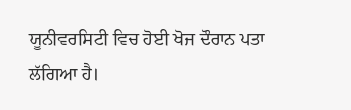ਯੂਨੀਵਰਸਿਟੀ ਵਿਚ ਹੋਈ ਖੋਜ ਦੌਰਾਨ ਪਤਾ ਲੱਗਿਆ ਹੈ।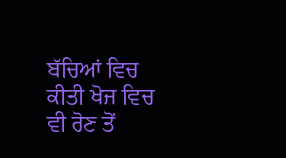ਬੱਚਿਆਂ ਵਿਚ ਕੀਤੀ ਖੋਜ ਵਿਚ ਵੀ ਰੋਣ ਤੋਂ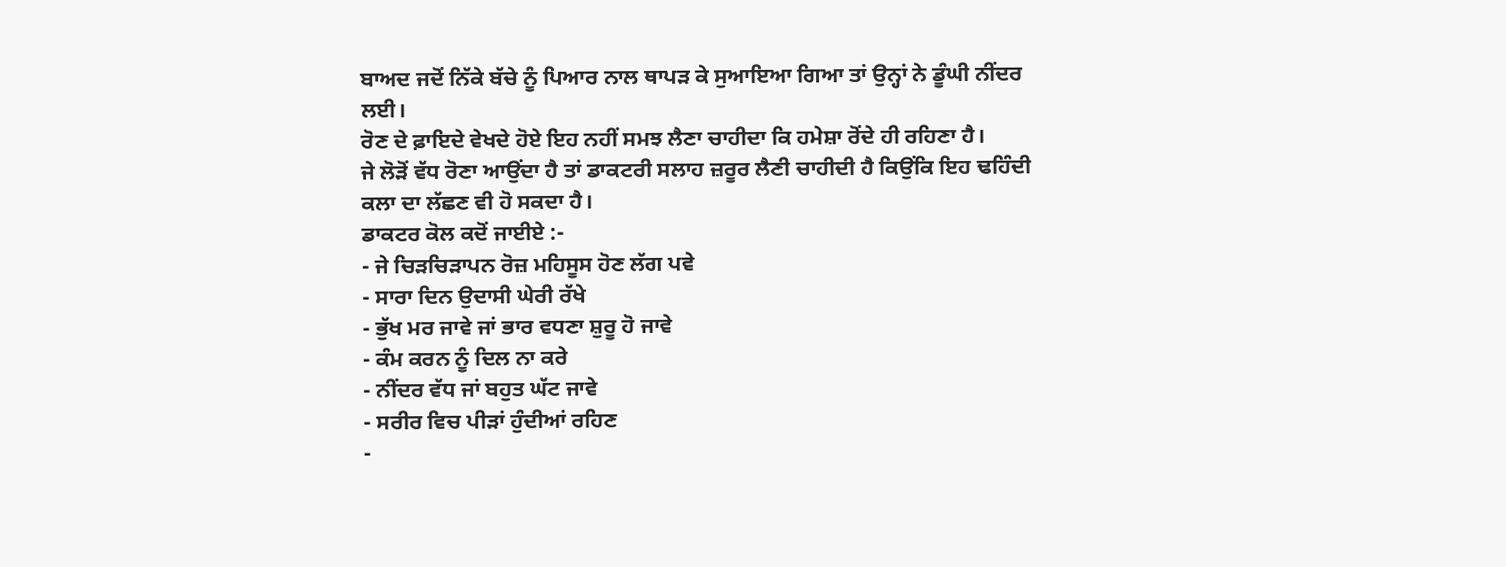ਬਾਅਦ ਜਦੋਂ ਨਿੱਕੇ ਬੱਚੇ ਨੂੰ ਪਿਆਰ ਨਾਲ ਥਾਪੜ ਕੇ ਸੁਆਇਆ ਗਿਆ ਤਾਂ ਉਨ੍ਹਾਂ ਨੇ ਡੂੰਘੀ ਨੀਂਦਰ ਲਈ।
ਰੋਣ ਦੇ ਫ਼ਾਇਦੇ ਵੇਖਦੇ ਹੋਏ ਇਹ ਨਹੀਂ ਸਮਝ ਲੈਣਾ ਚਾਹੀਦਾ ਕਿ ਹਮੇਸ਼ਾ ਰੋਂਦੇ ਹੀ ਰਹਿਣਾ ਹੈ।
ਜੇ ਲੋੜੋਂ ਵੱਧ ਰੋਣਾ ਆਉਂਦਾ ਹੈ ਤਾਂ ਡਾਕਟਰੀ ਸਲਾਹ ਜ਼ਰੂਰ ਲੈਣੀ ਚਾਹੀਦੀ ਹੈ ਕਿਉਂਕਿ ਇਹ ਢਹਿੰਦੀ ਕਲਾ ਦਾ ਲੱਛਣ ਵੀ ਹੋ ਸਕਦਾ ਹੈ।
ਡਾਕਟਰ ਕੋਲ ਕਦੋਂ ਜਾਈਏ :-
- ਜੇ ਚਿੜਚਿੜਾਪਨ ਰੋਜ਼ ਮਹਿਸੂਸ ਹੋਣ ਲੱਗ ਪਵੇ
- ਸਾਰਾ ਦਿਨ ਉਦਾਸੀ ਘੇਰੀ ਰੱਖੇ
- ਭੁੱਖ ਮਰ ਜਾਵੇ ਜਾਂ ਭਾਰ ਵਧਣਾ ਸ਼ੁਰੂ ਹੋ ਜਾਵੇ
- ਕੰਮ ਕਰਨ ਨੂੰ ਦਿਲ ਨਾ ਕਰੇ
- ਨੀਂਦਰ ਵੱਧ ਜਾਂ ਬਹੁਤ ਘੱਟ ਜਾਵੇ
- ਸਰੀਰ ਵਿਚ ਪੀੜਾਂ ਹੁੰਦੀਆਂ ਰਹਿਣ
-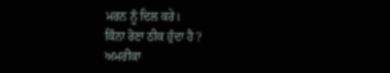ਮਰਨ ਨੂੰ ਦਿਲ ਕਰੇ।
ਕਿੰਨਾ ਰੋਣਾ ਠੀਕ ਹੁੰਦਾ ਹੈ ?
ਅਮਰੀਕਾ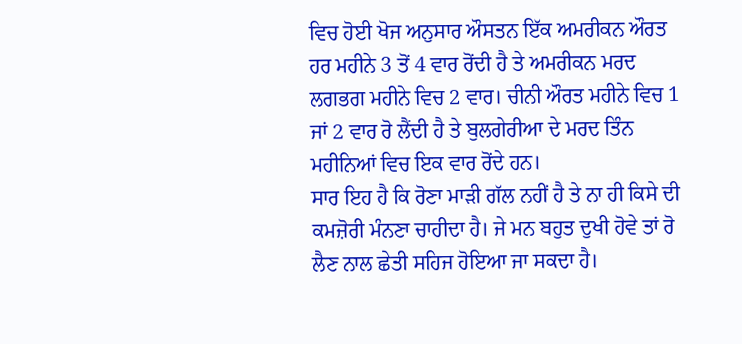ਵਿਚ ਹੋਈ ਖੋਜ ਅਨੁਸਾਰ ਔਸਤਨ ਇੱਕ ਅਮਰੀਕਨ ਔਰਤ ਹਰ ਮਹੀਨੇ 3 ਤੋਂ 4 ਵਾਰ ਰੋਂਦੀ ਹੈ ਤੇ ਅਮਰੀਕਨ ਮਰਦ ਲਗਭਗ ਮਹੀਨੇ ਵਿਚ 2 ਵਾਰ। ਚੀਨੀ ਔਰਤ ਮਹੀਨੇ ਵਿਚ 1 ਜਾਂ 2 ਵਾਰ ਰੋ ਲੈਂਦੀ ਹੈ ਤੇ ਬੁਲਗੇਰੀਆ ਦੇ ਮਰਦ ਤਿੰਨ ਮਹੀਨਿਆਂ ਵਿਚ ਇਕ ਵਾਰ ਰੋਂਦੇ ਹਨ।
ਸਾਰ ਇਹ ਹੈ ਕਿ ਰੋਣਾ ਮਾੜੀ ਗੱਲ ਨਹੀਂ ਹੈ ਤੇ ਨਾ ਹੀ ਕਿਸੇ ਦੀ ਕਮਜ਼ੋਰੀ ਮੰਨਣਾ ਚਾਹੀਦਾ ਹੈ। ਜੇ ਮਨ ਬਹੁਤ ਦੁਖੀ ਹੋਵੇ ਤਾਂ ਰੋ ਲੈਣ ਨਾਲ ਛੇਤੀ ਸਹਿਜ ਹੋਇਆ ਜਾ ਸਕਦਾ ਹੈ।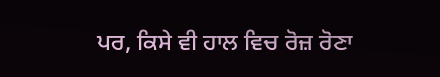ਪਰ, ਕਿਸੇ ਵੀ ਹਾਲ ਵਿਚ ਰੋਜ਼ ਰੋਣਾ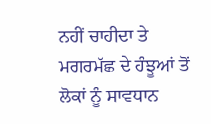ਨਹੀਂ ਚਾਹੀਦਾ ਤੇ ਮਗਰਮੱਛ ਦੇ ਹੰਝੂਆਂ ਤੋਂ ਲੋਕਾਂ ਨੂੰ ਸਾਵਧਾਨ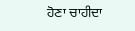ਹੋਣਾ ਚਾਹੀਦਾ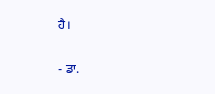ਹੈ।

- ਡਾ.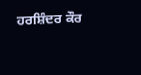ਹਰਸ਼ਿੰਦਰ ਕੌਰ